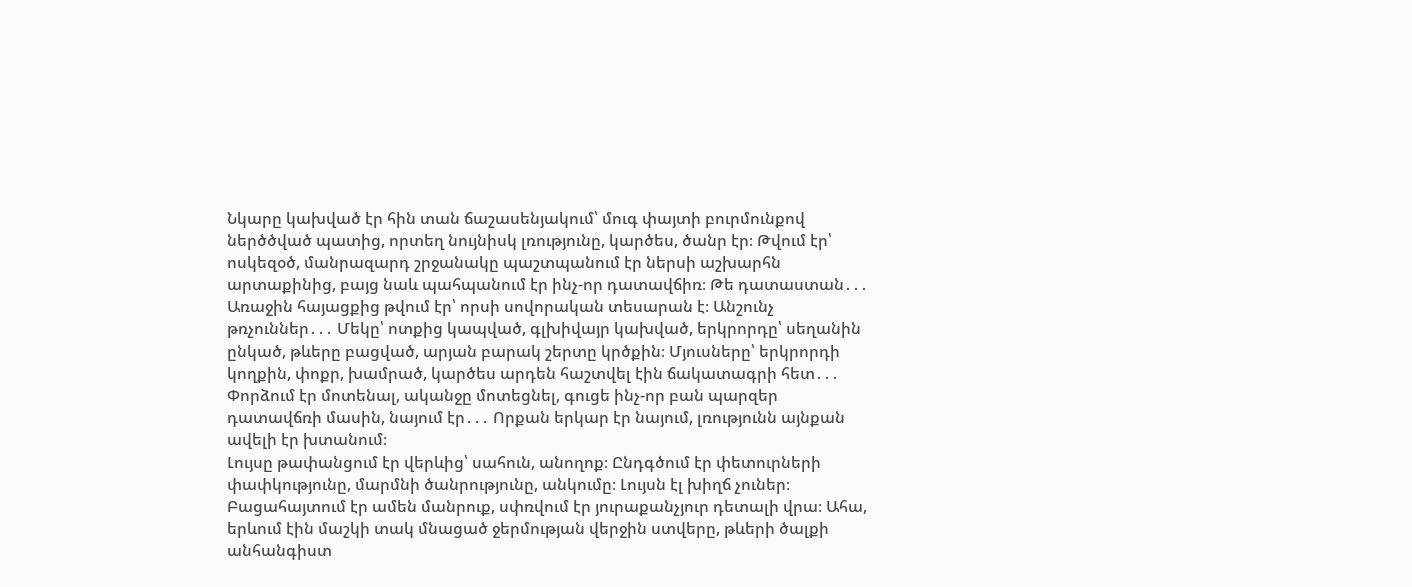Նկարը կախված էր հին տան ճաշասենյակում՝ մուգ փայտի բուրմունքով ներծծված պատից, որտեղ նույնիսկ լռությունը, կարծես, ծանր էր։ Թվում էր՝ ոսկեզօծ, մանրազարդ շրջանակը պաշտպանում էր ներսի աշխարհն արտաքինից, բայց նաև պահպանում էր ինչ-որ դատավճիռ։ Թե դատաստան․․․
Առաջին հայացքից թվում էր՝ որսի սովորական տեսարան է։ Անշունչ թռչուններ․․․ Մեկը՝ ոտքից կապված, գլխիվայր կախված, երկրորդը՝ սեղանին ընկած, թևերը բացված, արյան բարակ շերտը կրծքին։ Մյուսները՝ երկրորդի կողքին, փոքր, խամրած, կարծես արդեն հաշտվել էին ճակատագրի հետ․․․ Փորձում էր մոտենալ, ականջը մոտեցնել, գուցե ինչ-որ բան պարզեր դատավճռի մասին, նայում էր․․․ Որքան երկար էր նայում, լռությունն այնքան ավելի էր խտանում։
Լույսը թափանցում էր վերևից՝ սահուն, անողոք։ Ընդգծում էր փետուրների փափկությունը, մարմնի ծանրությունը, անկումը։ Լույսն էլ խիղճ չուներ։ Բացահայտում էր ամեն մանրուք, սփռվում էր յուրաքանչյուր դետալի վրա։ Ահա, երևում էին մաշկի տակ մնացած ջերմության վերջին ստվերը, թևերի ծալքի անհանգիստ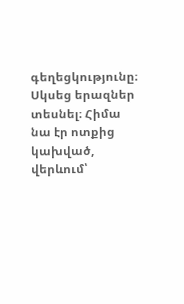գեղեցկությունը։
Սկսեց երազներ տեսնել։ Հիմա նա էր ոտքից կախված, վերևում՝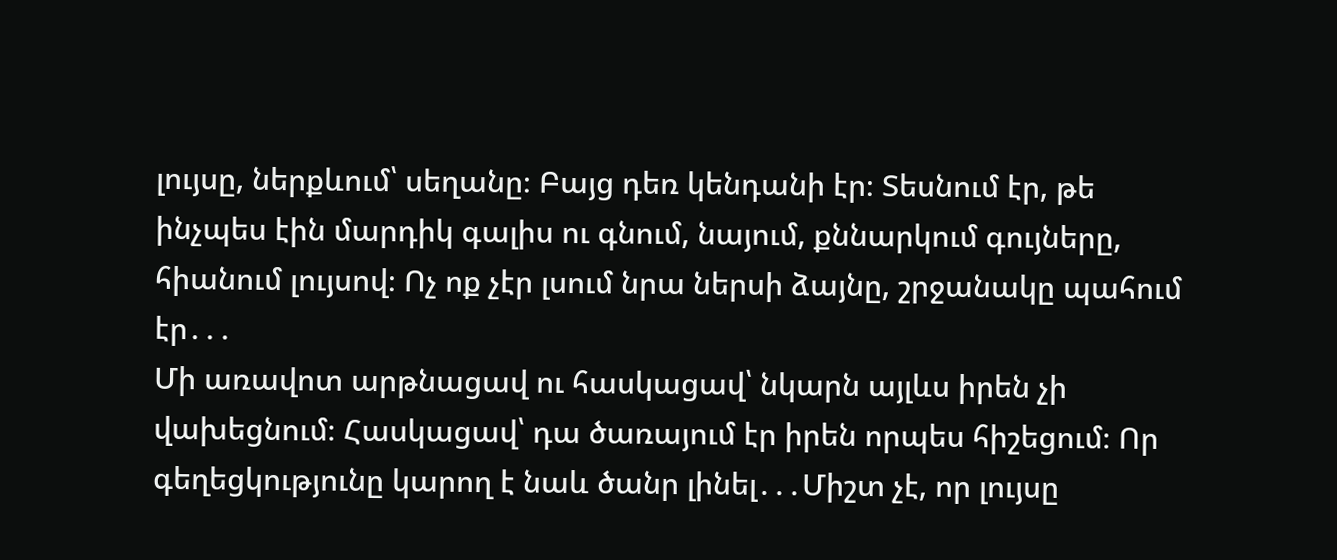լույսը, ներքևում՝ սեղանը։ Բայց դեռ կենդանի էր։ Տեսնում էր, թե ինչպես էին մարդիկ գալիս ու գնում, նայում, քննարկում գույները, հիանում լույսով։ Ոչ ոք չէր լսում նրա ներսի ձայնը, շրջանակը պահում էր․․․
Մի առավոտ արթնացավ ու հասկացավ՝ նկարն այլևս իրեն չի վախեցնում։ Հասկացավ՝ դա ծառայում էր իրեն որպես հիշեցում։ Որ գեղեցկությունը կարող է նաև ծանր լինել․․․Միշտ չէ, որ լույսը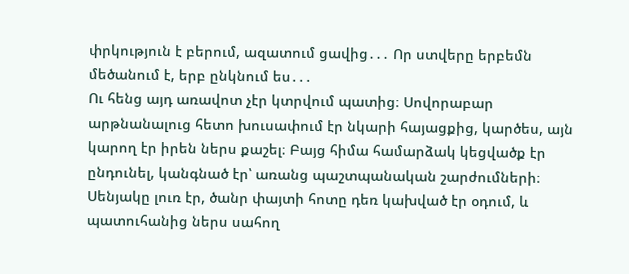փրկություն է բերում, ազատում ցավից․․․ Որ ստվերը երբեմն մեծանում է, երբ ընկնում ես․․․
Ու հենց այդ առավոտ չէր կտրվում պատից։ Սովորաբար արթնանալուց հետո խուսափում էր նկարի հայացքից, կարծես, այն կարող էր իրեն ներս քաշել։ Բայց հիմա համարձակ կեցվածք էր ընդունել, կանգնած էր՝ առանց պաշտպանական շարժումների։ Սենյակը լուռ էր, ծանր փայտի հոտը դեռ կախված էր օդում, և պատուհանից ներս սահող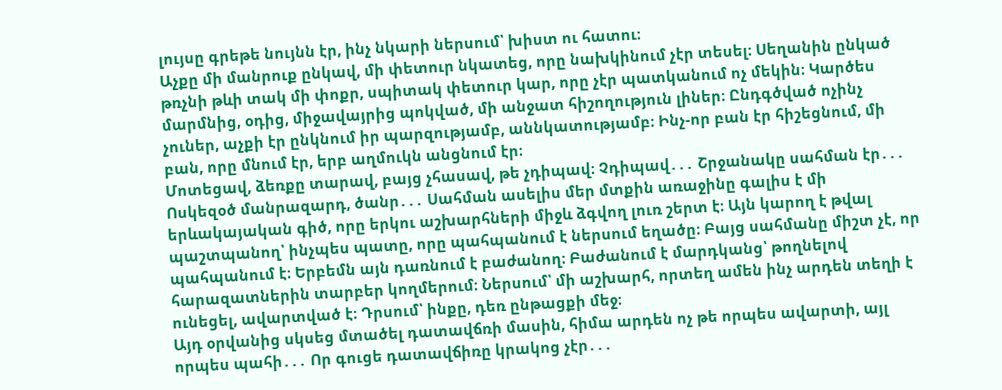լույսը գրեթե նույնն էր, ինչ նկարի ներսում՝ խիստ ու հատու։
Աչքը մի մանրուք ընկավ, մի փետուր նկատեց, որը նախկինում չէր տեսել։ Սեղանին ընկած թռչնի թևի տակ մի փոքր, սպիտակ փետուր կար, որը չէր պատկանում ոչ մեկին։ Կարծես մարմնից, օդից, միջավայրից պոկված, մի անջատ հիշողություն լիներ։ Ընդգծված ոչինչ չուներ, աչքի էր ընկնում իր պարզությամբ, աննկատությամբ։ Ինչ-որ բան էր հիշեցնում, մի բան, որը մնում էր, երբ աղմուկն անցնում էր։
Մոտեցավ, ձեռքը տարավ, բայց չհասավ, թե չդիպավ։ Չդիպավ․․․ Շրջանակը սահման էր․․․ Ոսկեզօծ մանրազարդ, ծանր․․․ Սահման ասելիս մեր մտքին առաջինը գալիս է մի երևակայական գիծ, որը երկու աշխարհների միջև ձգվող լուռ շերտ է։ Այն կարող է թվալ պաշտպանող՝ ինչպես պատը, որը պահպանում է ներսում եղածը։ Բայց սահմանը միշտ չէ, որ պահպանում է։ Երբեմն այն դառնում է բաժանող։ Բաժանում է մարդկանց՝ թողնելով հարազատներին տարբեր կողմերում։ Ներսում՝ մի աշխարհ, որտեղ ամեն ինչ արդեն տեղի է ունեցել, ավարտված է։ Դրսում՝ ինքը, դեռ ընթացքի մեջ։
Այդ օրվանից սկսեց մտածել դատավճռի մասին, հիմա արդեն ոչ թե որպես ավարտի, այլ որպես պահի․․․ Որ գուցե դատավճիռը կրակոց չէր․․․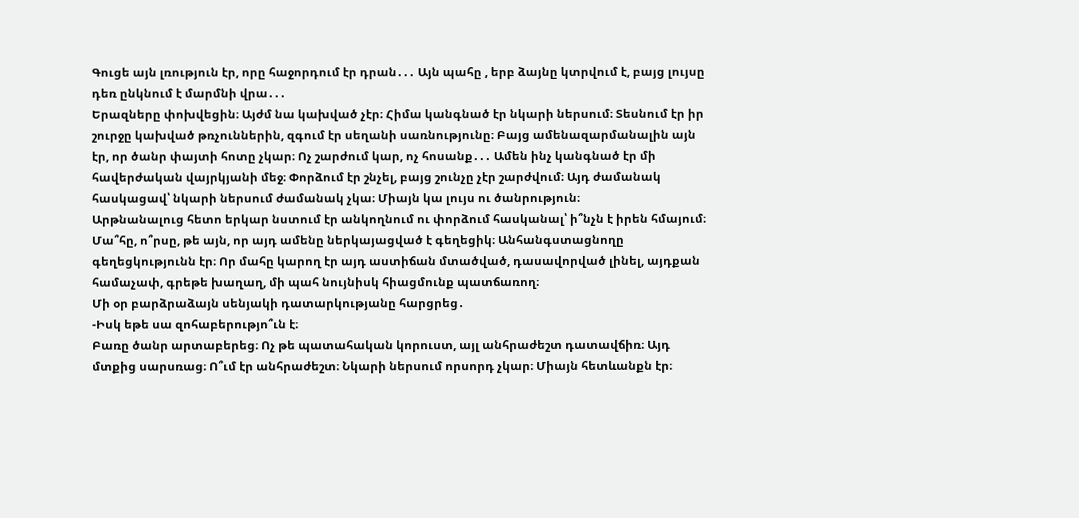Գուցե այն լռություն էր, որը հաջորդում էր դրան․․․ Այն պահը , երբ ձայնը կտրվում է, բայց լույսը դեռ ընկնում է մարմնի վրա․․․
Երազները փոխվեցին։ Այժմ նա կախված չէր։ Հիմա կանգնած էր նկարի ներսում։ Տեսնում էր իր շուրջը կախված թռչուններին, զգում էր սեղանի սառնությունը։ Բայց ամենազարմանալին այն էր, որ ծանր փայտի հոտը չկար։ Ոչ շարժում կար, ոչ հոսանք․․․ Ամեն ինչ կանգնած էր մի հավերժական վայրկյանի մեջ։ Փորձում էր շնչել, բայց շունչը չէր շարժվում։ Այդ ժամանակ հասկացավ՝ նկարի ներսում ժամանակ չկա։ Միայն կա լույս ու ծանրություն։
Արթնանալուց հետո երկար նստում էր անկողնում ու փորձում հասկանալ՝ ի՞նչն է իրեն հմայում։ Մա՞հը, ո՞րսը, թե այն, որ այդ ամենը ներկայացված է գեղեցիկ։ Անհանգստացնողը գեղեցկությունն էր։ Որ մահը կարող էր այդ աստիճան մտածված, դասավորված լինել, այդքան համաչափ, գրեթե խաղաղ, մի պահ նույնիսկ հիացմունք պատճառող։
Մի օր բարձրաձայն սենյակի դատարկությանը հարցրեց․
-Իսկ եթե սա զոհաբերությո՞ւն է։
Բառը ծանր արտաբերեց։ Ոչ թե պատահական կորուստ, այլ անհրաժեշտ դատավճիռ։ Այդ մտքից սարսռաց։ Ո՞ւմ էր անհրաժեշտ։ Նկարի ներսում որսորդ չկար։ Միայն հետևանքն էր։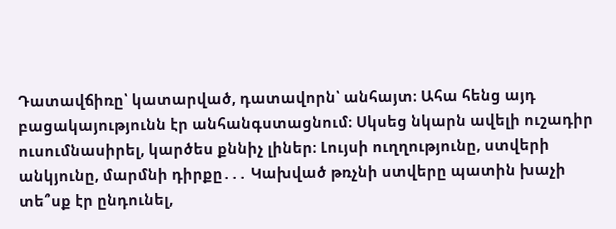Դատավճիռը՝ կատարված, դատավորն՝ անհայտ։ Ահա հենց այդ բացակայությունն էր անհանգստացնում։ Սկսեց նկարն ավելի ուշադիր ուսումնասիրել, կարծես քննիչ լիներ։ Լույսի ուղղությունը, ստվերի անկյունը, մարմնի դիրքը․․․ Կախված թռչնի ստվերը պատին խաչի տե՞սք էր ընդունել,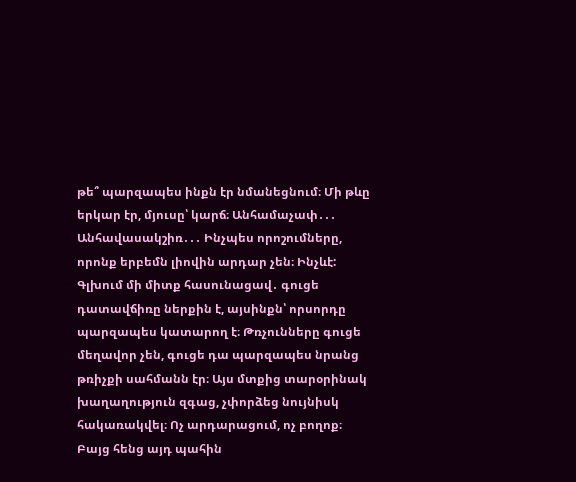թե՞ պարզապես ինքն էր նմանեցնում։ Մի թևը երկար էր, մյուսը՝ կարճ։ Անհամաչափ․․․ Անհավասակշիռ․․․ Ինչպես որոշումները, որոնք երբեմն լիովին արդար չեն։ Ինչևէ:
Գլխում մի միտք հասունացավ․ գուցե դատավճիռը ներքին է, այսինքն՝ որսորդը պարզապես կատարող է։ Թռչունները գուցե մեղավոր չեն, գուցե դա պարզապես նրանց թռիչքի սահմանն էր։ Այս մտքից տարօրինակ խաղաղություն զգաց, չփորձեց նույնիսկ հակառակվել։ Ոչ արդարացում, ոչ բողոք։ Բայց հենց այդ պահին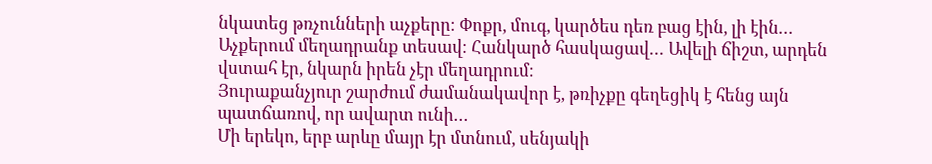նկատեց թռչունների աչքերը։ Փոքր, մուգ, կարծես դեռ բաց էին, լի էին․․․ Աչքերում մեղադրանք տեսավ։ Հանկարծ հասկացավ․․․ Ավելի ճիշտ, արդեն վստահ էր, նկարն իրեն չէր մեղադրում։
Յուրաքանչյուր շարժում ժամանակավոր է, թռիչքը գեղեցիկ է հենց այն պատճառով, որ ավարտ ունի․․․
Մի երեկո, երբ արևը մայր էր մտնում, սենյակի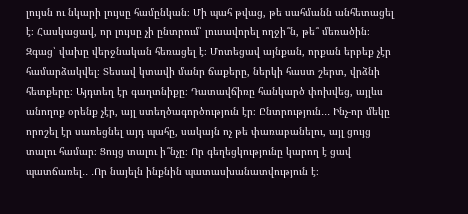լույսն ու նկարի լույսը համընկան։ Մի պահ թվաց, թե սահմանն անհետացել է։ Հասկացավ, որ լույսը չի ընտրում՝ լուսավորել ողջի՞ն, թե՞ մեռածին։ Զգաց՝ վախը վերջնական հեռացել է։ Մոտեցավ այնքան, որքան երբեք չէր համարձակվել։ Տեսավ կտավի մանր ճաքերը, ներկի հաստ շերտ, վրձնի հետքերը։ Այդտեղ էր գաղտնիքը։ Դատավճիռը հանկարծ փոխվեց, այլևս անողոք օրենք չէր, այլ ստեղծագործություն էր։ Ընտրություն․․․ Ինչ-որ մեկը որոշել էր սառեցնել այդ պահը, սակայն ոչ թե փառաբանելու, այլ ցույց տալու համար։ Ցույց տալու ի՞նչը։ Որ գեղեցկությունը կարող է ցավ պատճառել․․ ․Որ նայելն ինքնին պատասխանատվություն է։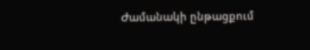Ժամանակի ընթացքում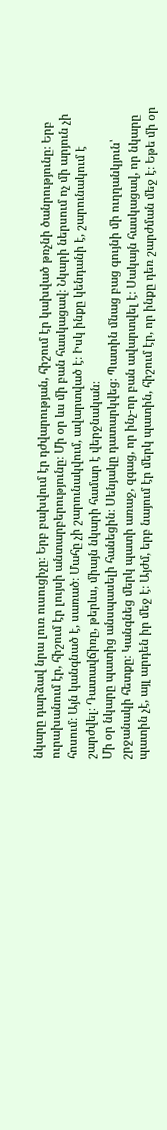նկարը դարձավ նրա լուռ ուսուցիչը։ Երբ բախվում էր դժվարության, հիշում էր կախված թռչնի ծանրությունը։ Երբ ուրախանում էր, հիշում էր լույսի անտարբերությունը։ Մի օր ևս մի բան հասկացավ։ Նկարի ներսում ոչ մի արյուն չի հոսում։ Այն կանգնած է, սառած։ Մահը չի շարունակվում, ավարտված է։ Իսկ ինքը կենդանի է, շարունակում է շարժվել։ Դատավճիռը, թերևս, միայն նկարի համար է վերջնական։
Մի օր նկարը պատից անսպասելի հանեցին։ Սենյակը դատարկվեց։ Պատին մնաց բաց գույնի մի ուղղանկյուն՝ շրջանակի հետքը։ Կանգնեց մերկ պատի առաջ, զգաց, որ ինչ-որ բան ավարտվել է։ Սակայն հասկացավ, որ նկարը պատին չէ, այլ արդեն իր մեջ է։ Այժմ, երբ նայում էր մերկ պատին, հիշում էր, որ ինքը դեռ շարժման մեջ է։ Եթե մի օր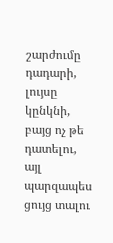շարժումը դադարի, լույսը կընկնի, բայց ոչ թե դատելու, այլ պարզապես ցույց տալու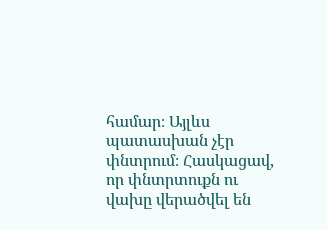համար։ Այլևս պատասխան չէր փնտրում։ Հասկացավ, որ փնտրտուքն ու վախը վերածվել են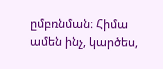ըմբռնման։ Հիմա ամեն ինչ, կարծես,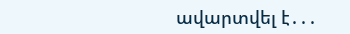ավարտվել է․․․